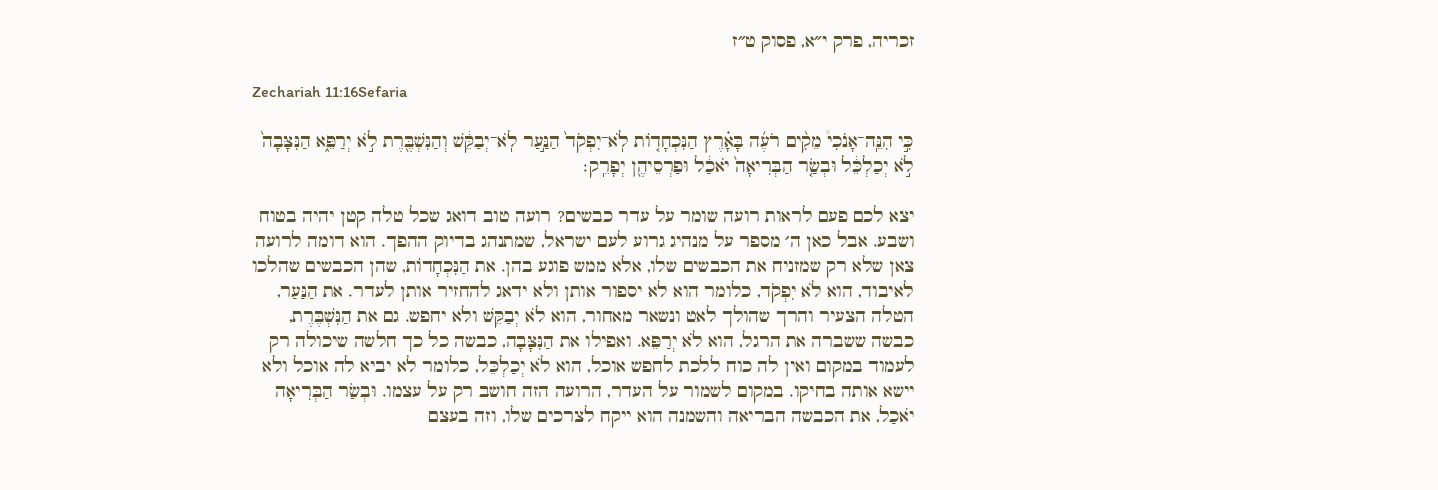זכריה, פרק י״א, פסוק ט״ז

Zechariah 11:16Sefaria

כִּ֣י הִנֵּֽה־אָנֹכִי֩ מֵקִ֨ים רֹעֶ֜ה בָּאָ֗רֶץ הַנִּכְחָד֤וֹת לֹֽא־יִפְקֹד֙ הַנַּ֣עַר לֹֽא־יְבַקֵּ֔שׁ וְהַנִּשְׁבֶּ֖רֶת לֹ֣א יְרַפֵּ֑א הַנִּצָּבָה֙ לֹ֣א יְכַלְכֵּ֔ל וּבְשַׂ֤ר הַבְּרִיאָה֙ יֹאכַ֔ל וּפַרְסֵיהֶ֖ן יְפָרֵֽק׃

יצא לכם פעם לראות רועה שומר על עדר כבשים? רועה טוב דואג שכל טלה קטן יהיה בטוח ושבע. אבל כאן ה׳ מספר על מנהיג גרוע לעם ישראל, שמתנהג בדיוק ההפך. הוא דומה לרועה צאן שלא רק שמזניח את הכבשים שלו, אלא ממש פוגע בהן. את הַנִּכְחָדוֹת, שהן הכבשים שהלכו לאיבוד, הוא לֹא יִפְקֹד, כלומר הוא לא יספור אותן ולא ידאג להחזיר אותן לעדר. את הַנַּעַר, הטלה הצעיר והרך שהולך לאט ונשאר מאחור, הוא לֹא יְבַקֵּשׁ ולא יחפש. גם את הַנִּשְׁבֶּרֶת, כבשה ששברה את הרגל, הוא לֹא יְרַפֵּא. ואפילו את הַנִּצָּבָה, כבשה כל כך חלשה שיכולה רק לעמוד במקום ואין לה כוח ללכת לחפש אוכל, הוא לֹא יְכַלְכֵּל, כלומר לא יביא לה אוכל ולא יישא אותה בחיקו. במקום לשמור על העדר, הרועה הזה חושב רק על עצמו. וּבְשַׂר הַבְּרִיאָה יֹאכַל, את הכבשה הבריאה והשמנה הוא ייקח לצרכים שלו, וזה בעצם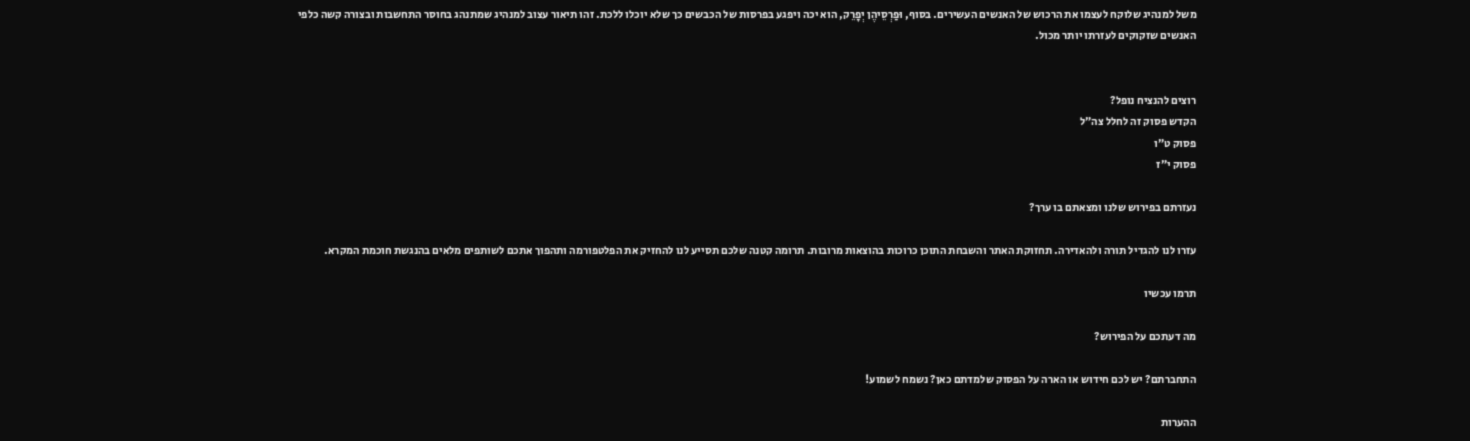משל למנהיג שלוקח לעצמו את הרכוש של האנשים העשירים. בסוף, וּפַרְסֵיהֶן יְפָרֵק, הוא יכה ויפגע בפרסות של הכבשים כך שלא יוכלו ללכת. זהו תיאור עצוב למנהיג שמתנהג בחוסר התחשבות ובצורה קשה כלפי האנשים שזקוקים לעזרתו יותר מכול.


רוצים להנציח נופל?
הקדש פסוק זה לחלל צה״ל
פסוק ט״ו
פסוק י״ז

נעזרתם בפירוש שלנו ומצאתם בו ערך?

עזרו לנו להגדיל תורה ולהאדירה. תחזוקת האתר והשבחת התוכן כרוכות בהוצאות מרובות. תרומה קטנה שלכם תסייע לנו להחזיק את הפלטפורמה ותהפוך אתכם לשותפים מלאים בהנגשת חוכמת המקרא.

תרמו עכשיו

מה דעתכם על הפירוש?

התחברתם? יש לכם חידוש או הארה על הפסוק שלמדתם כאן? נשמח לשמוע!

ההערות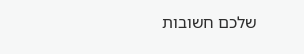שלכם חשובות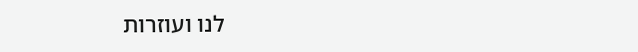לנו ועוזרות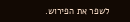לשפר את הפירוש.